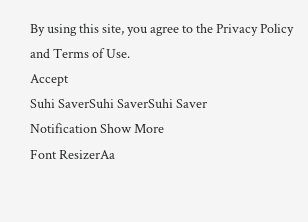By using this site, you agree to the Privacy Policy and Terms of Use.
Accept
Suhi SaverSuhi SaverSuhi Saver
Notification Show More
Font ResizerAa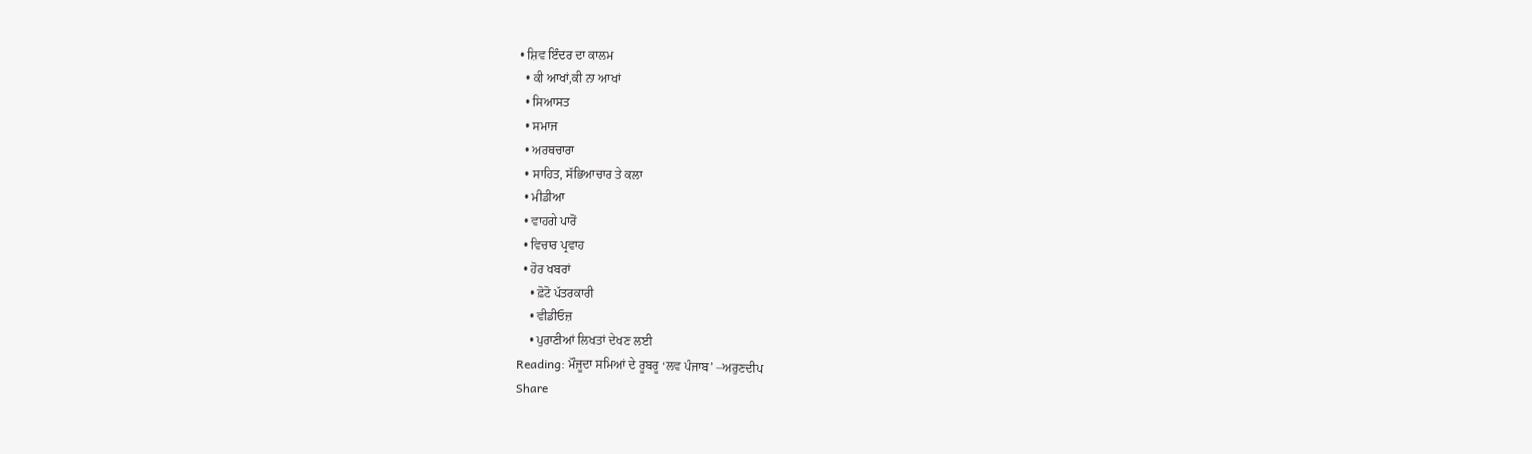• ਸ਼ਿਵ ਇੰਦਰ ਦਾ ਕਾਲਮ
  • ਕੀ ਆਖਾਂ,ਕੀ ਨਾ ਆਖਾਂ
  • ਸਿਆਸਤ
  • ਸਮਾਜ
  • ਅਰਥਚਾਰਾ
  • ਸਾਹਿਤ, ਸੱਭਿਆਚਾਰ ਤੇ ਕਲਾ
  • ਮੀਡੀਆ
  • ਵਾਹਗੇ ਪਾਰੋਂ
  • ਵਿਚਾਰ ਪ੍ਰਵਾਹ
  • ਹੋਰ ਖਬਰਾਂ
    • ਫ਼ੋਟੋ ਪੱਤਰਕਾਰੀ
    • ਵੀਡੀਓਜ਼
    • ਪੁਰਾਣੀਆਂ ਲਿਖਤਾਂ ਦੇਖਣ ਲਈ
Reading: ਮੌਜੂਦਾ ਸਮਿਆਂ ਦੇ ਰੂਬਰੂ ‘ਲਵ ਪੰਜਾਬ’ –ਅਰੁਣਦੀਪ
Share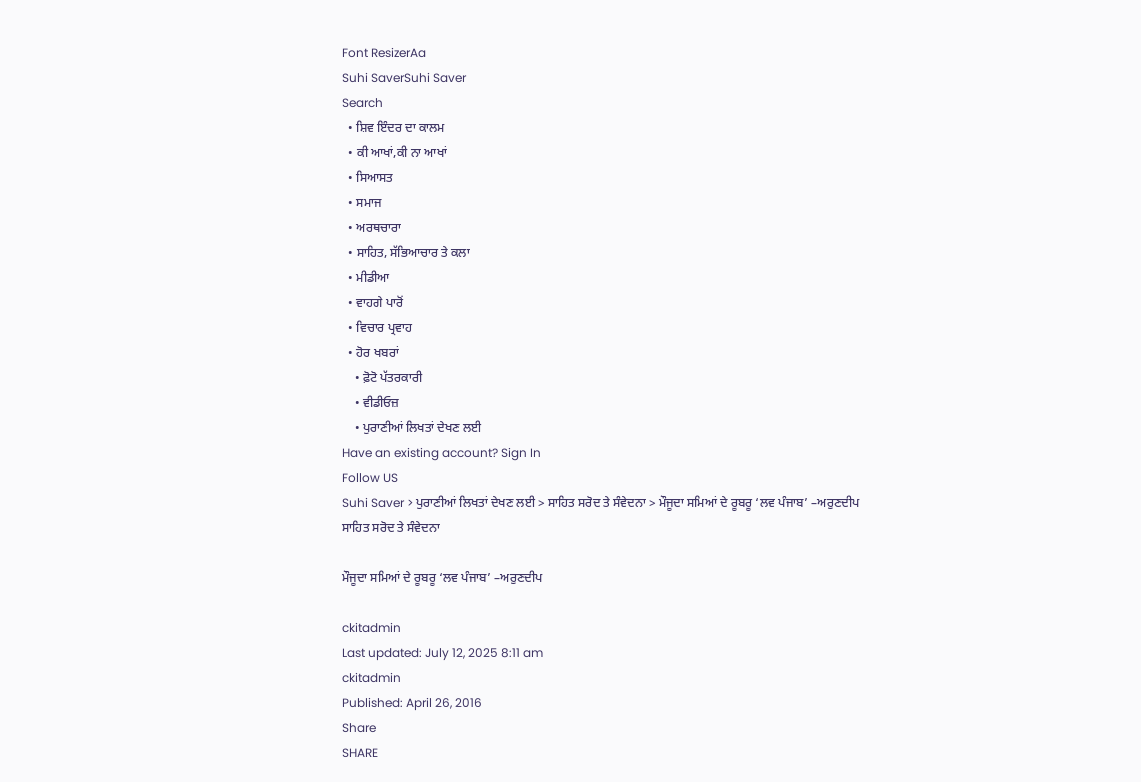Font ResizerAa
Suhi SaverSuhi Saver
Search
  • ਸ਼ਿਵ ਇੰਦਰ ਦਾ ਕਾਲਮ
  • ਕੀ ਆਖਾਂ,ਕੀ ਨਾ ਆਖਾਂ
  • ਸਿਆਸਤ
  • ਸਮਾਜ
  • ਅਰਥਚਾਰਾ
  • ਸਾਹਿਤ, ਸੱਭਿਆਚਾਰ ਤੇ ਕਲਾ
  • ਮੀਡੀਆ
  • ਵਾਹਗੇ ਪਾਰੋਂ
  • ਵਿਚਾਰ ਪ੍ਰਵਾਹ
  • ਹੋਰ ਖਬਰਾਂ
    • ਫ਼ੋਟੋ ਪੱਤਰਕਾਰੀ
    • ਵੀਡੀਓਜ਼
    • ਪੁਰਾਣੀਆਂ ਲਿਖਤਾਂ ਦੇਖਣ ਲਈ
Have an existing account? Sign In
Follow US
Suhi Saver > ਪੁਰਾਣੀਆਂ ਲਿਖਤਾਂ ਦੇਖਣ ਲਈ > ਸਾਹਿਤ ਸਰੋਦ ਤੇ ਸੰਵੇਦਨਾ > ਮੌਜੂਦਾ ਸਮਿਆਂ ਦੇ ਰੂਬਰੂ ‘ਲਵ ਪੰਜਾਬ’ –ਅਰੁਣਦੀਪ
ਸਾਹਿਤ ਸਰੋਦ ਤੇ ਸੰਵੇਦਨਾ

ਮੌਜੂਦਾ ਸਮਿਆਂ ਦੇ ਰੂਬਰੂ ‘ਲਵ ਪੰਜਾਬ’ –ਅਰੁਣਦੀਪ

ckitadmin
Last updated: July 12, 2025 8:11 am
ckitadmin
Published: April 26, 2016
Share
SHARE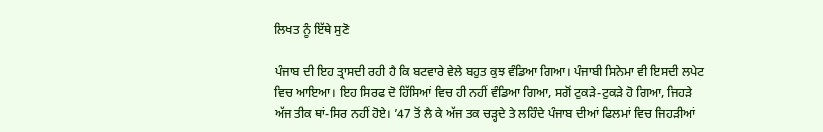ਲਿਖਤ ਨੂੰ ਇੱਥੇ ਸੁਣੋ

ਪੰਜਾਬ ਦੀ ਇਹ ਤ੍ਰਾਸਦੀ ਰਹੀ ਹੈ ਕਿ ਬਟਵਾਰੇ ਵੇਲੇ ਬਹੁਤ ਕੁਝ ਵੰਡਿਆ ਗਿਆ। ਪੰਜਾਬੀ ਸਿਨੇਮਾ ਵੀ ਇਸਦੀ ਲਪੇਟ ਵਿਚ ਆਇਆ। ਇਹ ਸਿਰਫ ਦੋ ਹਿੱਸਿਆਂ ਵਿਚ ਹੀ ਨਹੀਂ ਵੰਡਿਆ ਗਿਆ, ਸਗੋਂ ਟੁਕੜੇ-ਟੁਕੜੇ ਹੋ ਗਿਆ, ਜਿਹੜੇ ਅੱਜ ਤੀਕ ਥਾਂ-ਸਿਰ ਨਹੀਂ ਹੋਏ। ’47 ਤੋਂ ਲੈ ਕੇ ਅੱਜ ਤਕ ਚੜ੍ਹਦੇ ਤੇ ਲਹਿੰਦੇ ਪੰਜਾਬ ਦੀਆਂ ਫਿਲਮਾਂ ਵਿਚ ਜਿਹੜੀਆਂ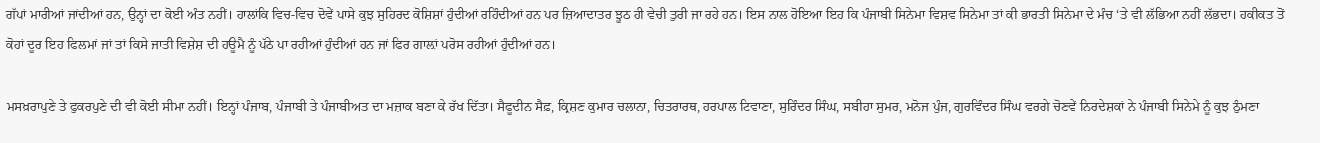ਗੱਪਾਂ ਮਾਰੀਆਂ ਜਾਂਦੀਆਂ ਹਨ, ਉਨ੍ਹਾਂ ਦਾ ਕੋਈ ਅੰਤ ਨਹੀਂ। ਹਾਲਾਂਕਿ ਵਿਚ-ਵਿਚ ਦੋਵੇਂ ਪਾਸੇ ਕੁਝ ਸੁਹਿਰਦ ਕੋਸ਼ਿਸ਼ਾਂ ਹੁੰਦੀਆਂ ਰਹਿੰਦੀਆਂ ਹਨ ਪਰ ਜ਼ਿਆਦਾਤਰ ਝੂਠ ਹੀ ਵੇਚੀ ਤੁਰੀ ਜਾ ਰਹੇ ਹਨ। ਇਸ ਨਾਲ ਹੋਇਆ ਇਹ ਕਿ ਪੰਜਾਬੀ ਸਿਨੇਮਾ ਵਿਸ਼ਵ ਸਿਨੇਮਾ ਤਾਂ ਕੀ ਭਾਰਤੀ ਸਿਨੇਮਾ ਦੇ ਮੰਚ ‘ਤੇ ਵੀ ਲੱਭਿਆ ਨਹੀਂ ਲੱਭਦਾ। ਹਕੀਕਤ ਤੋਂ ਕੋਹਾਂ ਦੂਰ ਇਹ ਫਿਲਮਾਂ ਜਾਂ ਤਾਂ ਕਿਸੇ ਜਾਤੀ ਵਿਸ਼ੇਸ਼ ਦੀ ਹਊਮੈ ਨੂੰ ਪੱਠੇ ਪਾ ਰਹੀਆਂ ਹੁੰਦੀਆਂ ਹਨ ਜਾਂ ਫਿਰ ਗਾਲ਼ਾਂ ਪਰੋਸ ਰਹੀਆਂ ਹੁੰਦੀਆਂ ਹਨ।

ਮਸਖ਼ਰਾਪੁਣੇ ਤੇ ਫੁਕਰਪੁਣੇ ਦੀ ਵੀ ਕੋਈ ਸੀਮਾ ਨਹੀਂ। ਇਨ੍ਹਾਂ ਪੰਜਾਬ, ਪੰਜਾਬੀ ਤੇ ਪੰਜਾਬੀਅਤ ਦਾ ਮਜ਼ਾਕ ਬਣਾ ਕੇ ਰੱਖ ਦਿੱਤਾ। ਸੈਫੂਦੀਨ ਸੈਫ਼, ਕ੍ਰਿਸ਼ਣ ਕੁਮਾਰ ਚਲਾਨਾ, ਚਿਤਰਾਰਥ, ਹਰਪਾਲ ਟਿਵਾਣਾ, ਸੁਰਿੰਦਰ ਸਿੰਘ, ਸਬੀਹਾ ਸੁਮਰ, ਮਨੋਜ ਪੁੰਜ, ਗੁਰਵਿੰਦਰ ਸਿੰਘ ਵਰਗੇ ਚੋਣਵੇਂ ਨਿਰਦੇਸ਼ਕਾਂ ਨੇ ਪੰਜਾਬੀ ਸਿਨੇਮੇ ਨੂੰ ਕੁਝ ਠੁੰਮਣਾ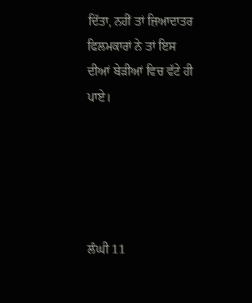ਦਿੱਤਾ, ਨਹੀਂ ਤਾਂ ਜ਼ਿਆਦਾਤਰ ਫਿਲਮਕਾਰਾਂ ਨੇ ਤਾਂ ਇਸ ਦੀਆਂ ਬੇੜੀਆਂ ਵਿਚ ਵੱਟੇ ਹੀ ਪਾਏ।





ਲੰਘੀ 11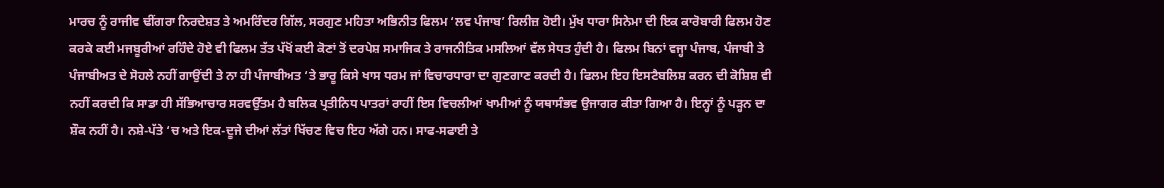ਮਾਰਚ ਨੂੰ ਰਾਜੀਵ ਢੀਂਗਰਾ ਨਿਰਦੇਸ਼ਤ ਤੇ ਅਮਰਿੰਦਰ ਗਿੱਲ, ਸਰਗੁਣ ਮਹਿਤਾ ਅਭਿਨੀਤ ਫਿਲਮ ‘ਲਵ ਪੰਜਾਬ’ ਰਿਲੀਜ਼ ਹੋਈ। ਮੁੱਖ ਧਾਰਾ ਸਿਨੇਮਾ ਦੀ ਇਕ ਕਾਰੋਬਾਰੀ ਫਿਲਮ ਹੋਣ ਕਰਕੇ ਕਈ ਮਜਬੂਰੀਆਂ ਰਹਿੰਦੇ ਹੋਏ ਵੀ ਫਿਲਮ ਤੱਤ ਪੱਖੋਂ ਕਈ ਕੋਣਾਂ ਤੋਂ ਦਰਪੇਸ਼ ਸਮਾਜਿਕ ਤੇ ਰਾਜਨੀਤਿਕ ਮਸਲਿਆਂ ਵੱਲ ਸੇਧਤ ਹੁੰਦੀ ਹੈ। ਫਿਲਮ ਬਿਨਾਂ ਵਜ੍ਹਾ ਪੰਜਾਬ, ਪੰਜਾਬੀ ਤੇ ਪੰਜਾਬੀਅਤ ਦੇ ਸੋਹਲੇ ਨਹੀਂ ਗਾਉਂਦੀ ਤੇ ਨਾ ਹੀ ਪੰਜਾਬੀਅਤ ‘ਤੇ ਭਾਰੂ ਕਿਸੇ ਖਾਸ ਧਰਮ ਜਾਂ ਵਿਚਾਰਧਾਰਾ ਦਾ ਗੁਣਗਾਣ ਕਰਦੀ ਹੈ। ਫਿਲਮ ਇਹ ਇਸਟੈਬਲਿਸ਼ ਕਰਨ ਦੀ ਕੋਸ਼ਿਸ਼ ਵੀ ਨਹੀਂ ਕਰਦੀ ਕਿ ਸਾਡਾ ਹੀ ਸੱਭਿਆਚਾਰ ਸਰਵਉੱਤਮ ਹੈ ਬਲਿਕ ਪ੍ਰਤੀਨਿਧ ਪਾਤਰਾਂ ਰਾਹੀਂ ਇਸ ਵਿਚਲੀਆਂ ਖਾਮੀਆਂ ਨੂੰ ਯਥਾਸੰਭਵ ਉਜਾਗਰ ਕੀਤਾ ਗਿਆ ਹੈ। ਇਨ੍ਹਾਂ ਨੂੰ ਪੜ੍ਹਨ ਦਾ ਸ਼ੌਕ ਨਹੀਂ ਹੈ। ਨਸ਼ੇ-ਪੱਤੇ ‘ਚ ਅਤੇ ਇਕ-ਦੂਜੇ ਦੀਆਂ ਲੱਤਾਂ ਖਿੱਚਣ ਵਿਚ ਇਹ ਅੱਗੇ ਹਨ। ਸਾਫ-ਸਫਾਈ ਤੇ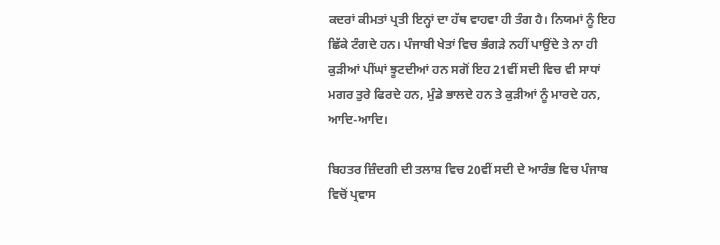ਕਦਰਾਂ ਕੀਮਤਾਂ ਪ੍ਰਤੀ ਇਨ੍ਹਾਂ ਦਾ ਹੱਥ ਵਾਹਵਾ ਹੀ ਤੰਗ ਹੈ। ਨਿਯਮਾਂ ਨੂੰ ਇਹ ਛਿੱਕੇ ਟੰਗਦੇ ਹਨ। ਪੰਜਾਬੀ ਖੇਤਾਂ ਵਿਚ ਭੰਗੜੇ ਨਹੀਂ ਪਾਉਂਦੇ ਤੇ ਨਾ ਹੀ ਕੁੜੀਆਂ ਪੀਂਘਾਂ ਝੂਟਦੀਆਂ ਹਨ ਸਗੋਂ ਇਹ 21ਵੀਂ ਸਦੀ ਵਿਚ ਵੀ ਸਾਧਾਂ ਮਗਰ ਤੁਰੇ ਫਿਰਦੇ ਹਨ, ਮੁੰਡੇ ਭਾਲਦੇ ਹਨ ਤੇ ਕੁੜੀਆਂ ਨੂੰ ਮਾਰਦੇ ਹਨ, ਆਦਿ-ਆਦਿ।

ਬਿਹਤਰ ਜ਼ਿੰਦਗੀ ਦੀ ਤਲਾਸ਼ ਵਿਚ 20ਵੀਂ ਸਦੀ ਦੇ ਆਰੰਭ ਵਿਚ ਪੰਜਾਬ ਵਿਚੋਂ ਪ੍ਰਵਾਸ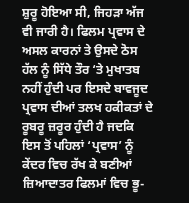ਸ਼ੁਰੂ ਹੋਇਆ ਸੀ, ਜਿਹੜਾ ਅੱਜ ਵੀ ਜਾਰੀ ਹੈ। ਫਿਲਮ ਪ੍ਰਵਾਸ ਦੇ ਅਸਲ ਕਾਰਨਾਂ ਤੇ ਉਸਦੇ ਠੋਸ ਹੱਲ ਨੂੰ ਸਿੱਧੇ ਤੌਰ ‘ਤੇ ਮੁਖਾਤਬ ਨਹੀਂ ਹੁੰਦੀ ਪਰ ਇਸਦੇ ਬਾਵਜੂਦ ਪ੍ਰਵਾਸ ਦੀਆਂ ਤਲਖ ਹਕੀਕਤਾਂ ਦੇ ਰੂਬਰੂ ਜ਼ਰੂਰ ਹੁੰਦੀ ਹੈ ਜਦਕਿ ਇਸ ਤੋਂ ਪਹਿਲਾਂ ‘ਪ੍ਰਵਾਸ’ ਨੂੰ ਕੇਂਦਰ ਵਿਚ ਰੱਖ ਕੇ ਬਣੀਆਂ ਜ਼ਿਆਦਾਤਰ ਫਿਲਮਾਂ ਵਿਚ ਭੂ-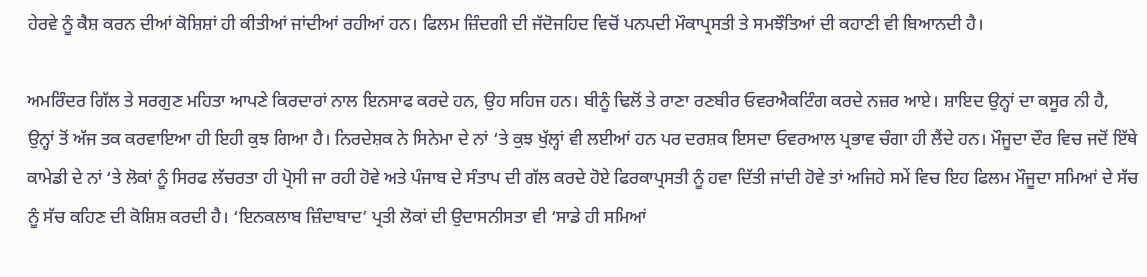ਹੇਰਵੇ ਨੂੰ ਕੈਸ਼ ਕਰਨ ਦੀਆਂ ਕੋਸ਼ਿਸ਼ਾਂ ਹੀ ਕੀਤੀਆਂ ਜਾਂਦੀਆਂ ਰਹੀਆਂ ਹਨ। ਫਿਲਮ ਜ਼ਿੰਦਗੀ ਦੀ ਜੱਦੋਜਹਿਦ ਵਿਚੋਂ ਪਨਪਦੀ ਮੌਕਾਪ੍ਰਸਤੀ ਤੇ ਸਮਝੌਤਿਆਂ ਦੀ ਕਹਾਣੀ ਵੀ ਬਿਆਨਦੀ ਹੈ।

ਅਮਰਿੰਦਰ ਗਿੱਲ ਤੇ ਸਰਗੁਣ ਮਹਿਤਾ ਆਪਣੇ ਕਿਰਦਾਰਾਂ ਨਾਲ ਇਨਸਾਫ ਕਰਦੇ ਹਨ, ਉਹ ਸਹਿਜ ਹਨ। ਬੀਨੂੰ ਢਿਲੋਂ ਤੇ ਰਾਣਾ ਰਣਬੀਰ ਓਵਰਐਕਟਿੰਗ ਕਰਦੇ ਨਜ਼ਰ ਆਏ। ਸ਼ਾਇਦ ਉਨ੍ਹਾਂ ਦਾ ਕਸੂਰ ਨੀ ਹੈ, ਉਨ੍ਹਾਂ ਤੋਂ ਅੱਜ ਤਕ ਕਰਵਾਇਆ ਹੀ ਇਹੀ ਕੁਝ ਗਿਆ ਹੈ। ਨਿਰਦੇਸ਼ਕ ਨੇ ਸਿਨੇਮਾ ਦੇ ਨਾਂ ‘ਤੇ ਕੁਝ ਖੁੱਲ੍ਹਾਂ ਵੀ ਲਈਆਂ ਹਨ ਪਰ ਦਰਸ਼ਕ ਇਸਦਾ ਓਵਰਆਲ ਪ੍ਰਭਾਵ ਚੰਗਾ ਹੀ ਲੈਂਦੇ ਹਨ। ਮੌਜੂਦਾ ਦੌਰ ਵਿਚ ਜਦੋਂ ਇੱਥੇ ਕਾਮੇਡੀ ਦੇ ਨਾਂ ‘ਤੇ ਲੋਕਾਂ ਨੂੰ ਸਿਰਫ ਲੱਚਰਤਾ ਹੀ ਪ੍ਰੋਸੀ ਜਾ ਰਹੀ ਹੋਵੇ ਅਤੇ ਪੰਜਾਬ ਦੇ ਸੰਤਾਪ ਦੀ ਗੱਲ ਕਰਦੇ ਹੋਏ ਫਿਰਕਾਪ੍ਰਸਤੀ ਨੂੰ ਹਵਾ ਦਿੱਤੀ ਜਾਂਦੀ ਹੋਵੇ ਤਾਂ ਅਜਿਹੇ ਸਮੇਂ ਵਿਚ ਇਹ ਫਿਲਮ ਮੌਜੂਦਾ ਸਮਿਆਂ ਦੇ ਸੱਚ ਨੂੰ ਸੱਚ ਕਹਿਣ ਦੀ ਕੋਸ਼ਿਸ਼ ਕਰਦੀ ਹੈ। ‘ਇਨਕਲਾਬ ਜ਼ਿੰਦਾਬਾਦ’ ਪ੍ਰਤੀ ਲੋਕਾਂ ਦੀ ਉਦਾਸਨੀਸਤਾ ਵੀ ‘ਸਾਡੇ ਹੀ ਸਮਿਆਂ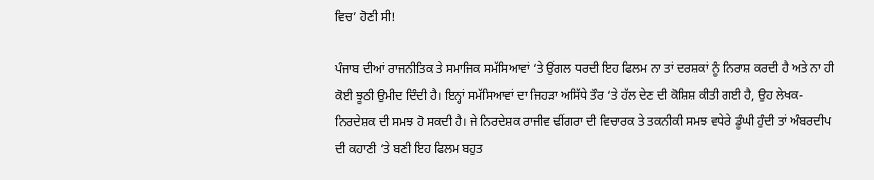ਵਿਚ’ ਹੋਣੀ ਸੀ!

ਪੰਜਾਬ ਦੀਆਂ ਰਾਜਨੀਤਿਕ ਤੇ ਸਮਾਜਿਕ ਸਮੱਸਿਆਵਾਂ ‘ਤੇ ਉਂਗਲ ਧਰਦੀ ਇਹ ਫਿਲਮ ਨਾ ਤਾਂ ਦਰਸ਼ਕਾਂ ਨੂੰ ਨਿਰਾਸ਼ ਕਰਦੀ ਹੈ ਅਤੇ ਨਾ ਹੀ ਕੋਈ ਝੂਠੀ ਉਮੀਦ ਦਿੰਦੀ ਹੈ। ਇਨ੍ਹਾਂ ਸਮੱਸਿਆਵਾਂ ਦਾ ਜਿਹੜਾ ਅਸਿੱਧੇ ਤੌਰ ‘ਤੇ ਹੱਲ ਦੇਣ ਦੀ ਕੋਸ਼ਿਸ਼ ਕੀਤੀ ਗਈ ਹੈ, ਉਹ ਲੇਖਕ-ਨਿਰਦੇਸ਼ਕ ਦੀ ਸਮਝ ਹੋ ਸਕਦੀ ਹੈ। ਜੇ ਨਿਰਦੇਸ਼ਕ ਰਾਜੀਵ ਢੀਂਗਰਾ ਦੀ ਵਿਚਾਰਕ ਤੇ ਤਕਨੀਕੀ ਸਮਝ ਵਧੇਰੇ ਡੂੰਘੀ ਹੁੰਦੀ ਤਾਂ ਅੰਬਰਦੀਪ ਦੀ ਕਹਾਣੀ ‘ਤੇ ਬਣੀ ਇਹ ਫਿਲਮ ਬਹੁਤ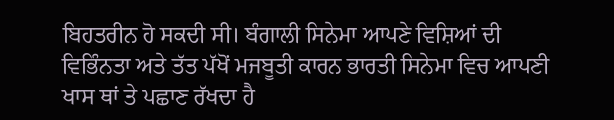ਬਿਹਤਰੀਨ ਹੋ ਸਕਦੀ ਸੀ। ਬੰਗਾਲੀ ਸਿਨੇਮਾ ਆਪਣੇ ਵਿਸ਼ਿਆਂ ਦੀ ਵਿਭਿੰਨਤਾ ਅਤੇ ਤੱਤ ਪੱਖੋਂ ਮਜਬੂਤੀ ਕਾਰਨ ਭਾਰਤੀ ਸਿਨੇਮਾ ਵਿਚ ਆਪਣੀ ਖਾਸ ਥਾਂ ਤੇ ਪਛਾਣ ਰੱਖਦਾ ਹੈ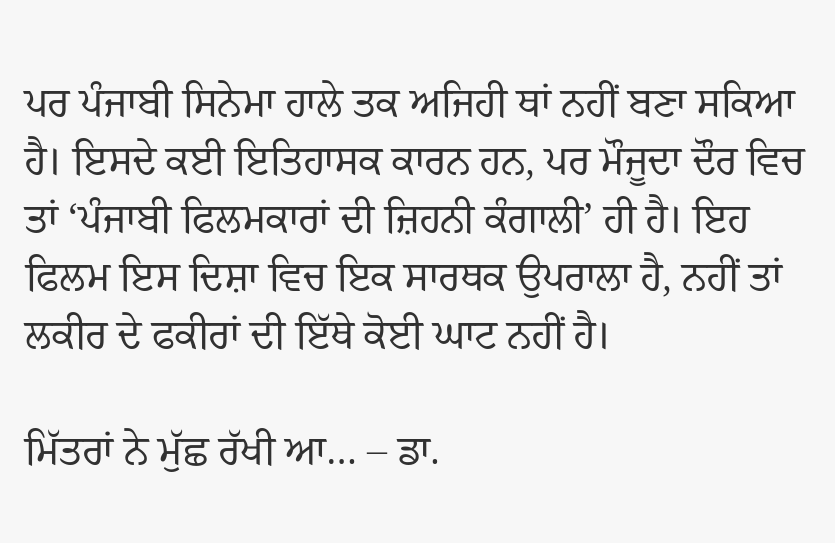ਪਰ ਪੰਜਾਬੀ ਸਿਨੇਮਾ ਹਾਲੇ ਤਕ ਅਜਿਹੀ ਥਾਂ ਨਹੀਂ ਬਣਾ ਸਕਿਆ ਹੈ। ਇਸਦੇ ਕਈ ਇਤਿਹਾਸਕ ਕਾਰਨ ਹਨ, ਪਰ ਮੌਜੂਦਾ ਦੌਰ ਵਿਚ ਤਾਂ ‘ਪੰਜਾਬੀ ਫਿਲਮਕਾਰਾਂ ਦੀ ਜ਼ਿਹਨੀ ਕੰਗਾਲੀ’ ਹੀ ਹੈ। ਇਹ ਫਿਲਮ ਇਸ ਦਿਸ਼ਾ ਵਿਚ ਇਕ ਸਾਰਥਕ ਉਪਰਾਲਾ ਹੈ, ਨਹੀਂ ਤਾਂ ਲਕੀਰ ਦੇ ਫਕੀਰਾਂ ਦੀ ਇੱਥੇ ਕੋਈ ਘਾਟ ਨਹੀਂ ਹੈ।

ਮਿੱਤਰਾਂ ਨੇ ਮੁੱਛ ਰੱਖੀ ਆ… – ਡਾ.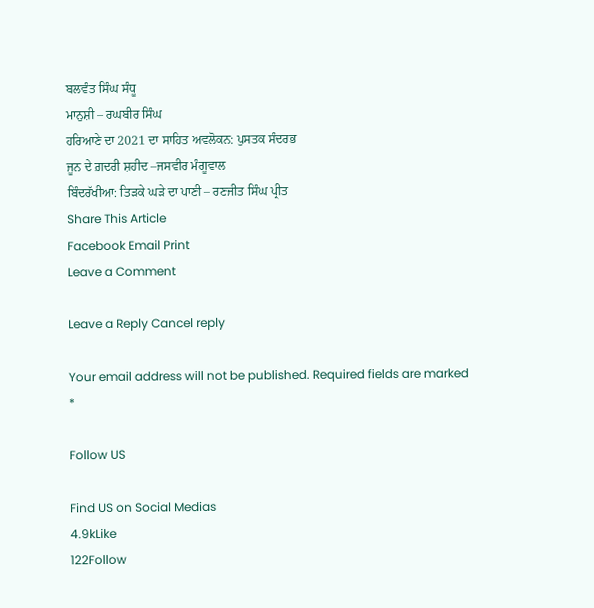ਬਲਵੰਤ ਸਿੰਘ ਸੰਧੂ
ਮਾਨੁਸ਼ੀ – ਰਘਬੀਰ ਸਿੰਘ
ਹਰਿਆਣੇ ਦਾ 2021 ਦਾ ਸਾਹਿਤ ਅਵਲੋਕਨ: ਪੁਸਤਕ ਸੰਦਰਭ
ਜੂਨ ਦੇ ਗ਼ਦਰੀ ਸ਼ਹੀਦ –ਜਸਵੀਰ ਮੰਗੂਵਾਲ
ਬਿੰਦਰੱਖੀਆ: ਤਿੜਕੇ ਘੜੇ ਦਾ ਪਾਣੀ – ਰਣਜੀਤ ਸਿੰਘ ਪ੍ਰੀਤ
Share This Article
Facebook Email Print
Leave a Comment

Leave a Reply Cancel reply

Your email address will not be published. Required fields are marked *

Follow US

Find US on Social Medias
4.9kLike
122Follow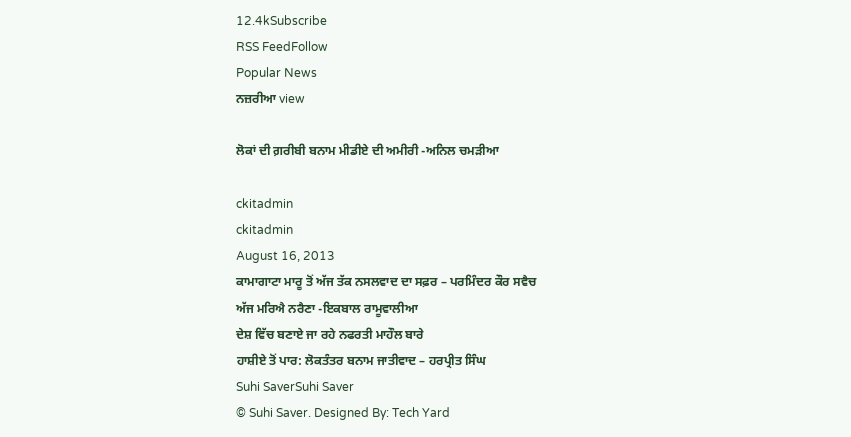12.4kSubscribe
RSS FeedFollow
Popular News
ਨਜ਼ਰੀਆ view

ਲੋਕਾਂ ਦੀ ਗ਼ਰੀਬੀ ਬਨਾਮ ਮੀਡੀਏ ਦੀ ਅਮੀਰੀ -ਅਨਿਲ ਚਮੜੀਆ

ckitadmin
ckitadmin
August 16, 2013
ਕਾਮਾਗਾਟਾ ਮਾਰੂ ਤੋਂ ਅੱਜ ਤੱਕ ਨਸਲਵਾਦ ਦਾ ਸਫ਼ਰ – ਪਰਮਿੰਦਰ ਕੌਰ ਸਵੈਚ
ਅੱਜ ਮਰਿਐ ਨਰੈਣਾ -ਇਕਬਾਲ ਰਾਮੂਵਾਲੀਆ
ਦੇਸ਼ ਵਿੱਚ ਬਣਾਏ ਜਾ ਰਹੇ ਨਫਰਤੀ ਮਾਹੌਲ ਬਾਰੇ
ਹਾਸ਼ੀਏ ਤੋਂ ਪਾਰ: ਲੋਕਤੰਤਰ ਬਨਾਮ ਜਾਤੀਵਾਦ – ਹਰਪ੍ਰੀਤ ਸਿੰਘ
Suhi SaverSuhi Saver
© Suhi Saver. Designed By: Tech Yard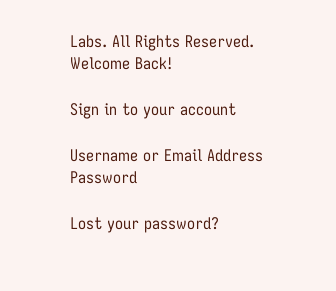Labs. All Rights Reserved.
Welcome Back!

Sign in to your account

Username or Email Address
Password

Lost your password?